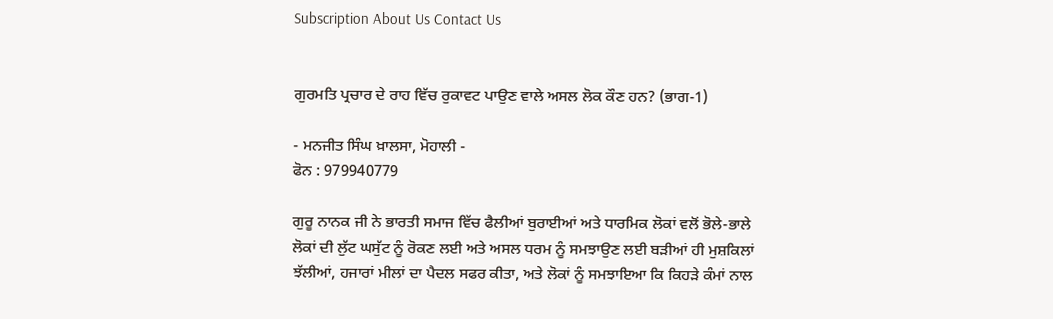Subscription About Us Contact Us


ਗੁਰਮਤਿ ਪ੍ਰਚਾਰ ਦੇ ਰਾਹ ਵਿੱਚ ਰੁਕਾਵਟ ਪਾਉਣ ਵਾਲੇ ਅਸਲ ਲੋਕ ਕੌਣ ਹਨ? (ਭਾਗ-1)

- ਮਨਜੀਤ ਸਿੰਘ ਖ਼ਾਲਸਾ, ਮੋਹਾਲੀ -
ਫੋਨ : 979940779

ਗੁਰੂ ਨਾਨਕ ਜੀ ਨੇ ਭਾਰਤੀ ਸਮਾਜ ਵਿੱਚ ਫੈਲੀਆਂ ਬੁਰਾਈਆਂ ਅਤੇ ਧਾਰਮਿਕ ਲੋਕਾਂ ਵਲੋਂ ਭੋਲੇ-ਭਾਲੇ ਲੋਕਾਂ ਦੀ ਲੁੱਟ ਘਸੁੱਟ ਨੂੰ ਰੋਕਣ ਲਈ ਅਤੇ ਅਸਲ ਧਰਮ ਨੂੰ ਸਮਝਾਉਣ ਲਈ ਬੜੀਆਂ ਹੀ ਮੁਸ਼ਕਿਲਾਂ ਝੱਲੀਆਂ, ਹਜਾਰਾਂ ਮੀਲਾਂ ਦਾ ਪੈਦਲ ਸਫਰ ਕੀਤਾ, ਅਤੇ ਲੋਕਾਂ ਨੂੰ ਸਮਝਾਇਆ ਕਿ ਕਿਹੜੇ ਕੰਮਾਂ ਨਾਲ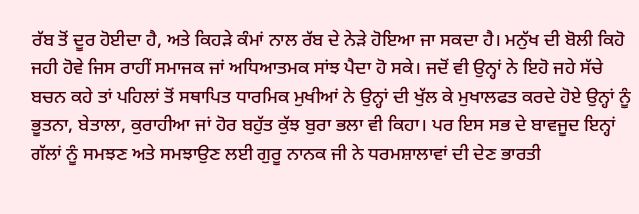ਰੱਬ ਤੋਂ ਦੂਰ ਹੋਈਦਾ ਹੈ, ਅਤੇ ਕਿਹੜੇ ਕੰਮਾਂ ਨਾਲ ਰੱਬ ਦੇ ਨੇੜੇ ਹੋਇਆ ਜਾ ਸਕਦਾ ਹੈ। ਮਨੁੱਖ ਦੀ ਬੋਲੀ ਕਿਹੋ ਜਹੀ ਹੋਵੇ ਜਿਸ ਰਾਹੀਂ ਸਮਾਜਕ ਜਾਂ ਅਧਿਆਤਮਕ ਸਾਂਝ ਪੈਦਾ ਹੋ ਸਕੇ। ਜਦੋਂ ਵੀ ਉਨ੍ਹਾਂ ਨੇ ਇਹੋ ਜਹੇ ਸੱਚੇ ਬਚਨ ਕਹੇ ਤਾਂ ਪਹਿਲਾਂ ਤੋਂ ਸਥਾਪਿਤ ਧਾਰਮਿਕ ਮੁਖੀਆਂ ਨੇ ਉਨ੍ਹਾਂ ਦੀ ਖੁੱਲ ਕੇ ਮੁਖਾਲਫਤ ਕਰਦੇ ਹੋਏ ਉਨ੍ਹਾਂ ਨੂੰ ਭੂਤਨਾ, ਬੇਤਾਲਾ, ਕੁਰਾਹੀਆ ਜਾਂ ਹੋਰ ਬਹੁੱਤ ਕੁੱਝ ਬੁਰਾ ਭਲਾ ਵੀ ਕਿਹਾ। ਪਰ ਇਸ ਸਭ ਦੇ ਬਾਵਜੂਦ ਇਨ੍ਹਾਂ ਗੱਲਾਂ ਨੂੰ ਸਮਝਣ ਅਤੇ ਸਮਝਾਉਣ ਲਈ ਗੁਰੂ ਨਾਨਕ ਜੀ ਨੇ ਧਰਮਸ਼ਾਲਾਵਾਂ ਦੀ ਦੇਣ ਭਾਰਤੀ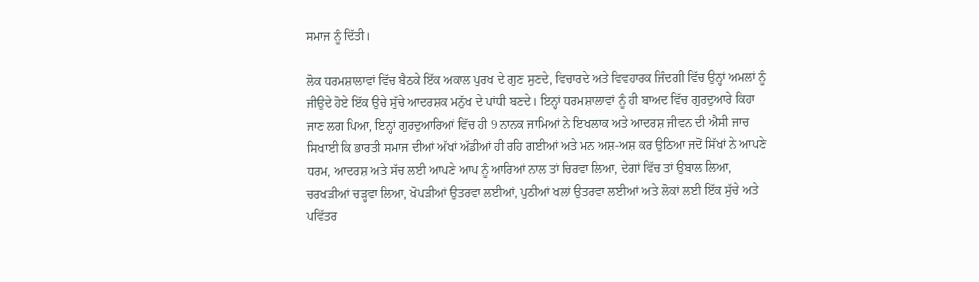ਸਮਾਜ ਨੂੰ ਦਿੱਤੀ।

ਲੋਕ ਧਰਮਸ਼ਾਲਾਵਾਂ ਵਿੱਚ ਬੈਠਕੇ ਇੱਕ ਅਕਾਲ ਪੁਰਖ ਦੇ ਗੁਣ ਸੁਣਦੇ, ਵਿਚਾਰਦੇ ਅਤੇ ਵਿਵਹਾਰਕ ਜਿੰਦਗੀ ਵਿੱਚ ਉਨ੍ਹਾਂ ਅਮਲਾਂ ਨੂੰ ਜੀਉਦੇ ਹੋਏ ਇੱਕ ਉਚੇ ਸੁੱਚੇ ਆਦਰਸ਼ਕ ਮਨੁੱਖ ਦੇ ਪਾਂਧੀ ਬਣਦੇ। ਇਨ੍ਹਾਂ ਧਰਮਸ਼ਾਲਾਵਾਂ ਨੂੰ ਹੀ ਬਾਅਦ ਵਿੱਚ ਗੁਰਦੁਆਰੇ ਕਿਹਾ ਜਾਣ ਲਗ ਪਿਆ, ਇਨ੍ਹਾਂ ਗੁਰਦੁਆਰਿਆਂ ਵਿੱਚ ਹੀ 9 ਨਾਨਕ ਜਾਮਿਆਂ ਨੇ ਇਖਲਾਕ ਅਤੇ ਆਦਰਸ਼ ਜੀਵਨ ਦੀ ਐਸੀ ਜਾਚ ਸਿਖਾਈ ਕਿ ਭਾਰਤੀ ਸਮਾਜ ਦੀਆਂ ਅੱਖਾਂ ਅੱਡੀਆਂ ਹੀ ਰਹਿ ਗਈਆਂ ਅਤੇ ਮਨ ਅਸ਼-ਅਸ਼ ਕਰ ਉਠਿਆ ਜਦੋਂ ਸਿੱਖਾਂ ਨੇ ਆਪਣੇ ਧਰਮ, ਆਦਰਸ਼ ਅਤੇ ਸੱਚ ਲਈ ਆਪਣੇ ਆਪ ਨੂੰ ਆਰਿਆਂ ਨਾਲ ਤਾਂ ਚਿਰਵਾ ਲਿਆ, ਦੇਗਾਂ ਵਿੱਚ ਤਾਂ ਉਬਾਲ ਲਿਆ, ਚਰਖੜੀਆਂ ਚੜ੍ਹਵਾ ਲਿਆ, ਖੋਪੜੀਆਂ ਉਤਰਵਾ ਲਈਆਂ, ਪੁਠੀਆਂ ਖਲਾਂ ਉਤਰਵਾ ਲਈਆਂ ਅਤੇ ਲੋਕਾਂ ਲਈ ਇੱਕ ਸੁੱਚੇ ਅਤੇ ਪਵਿੱਤਰ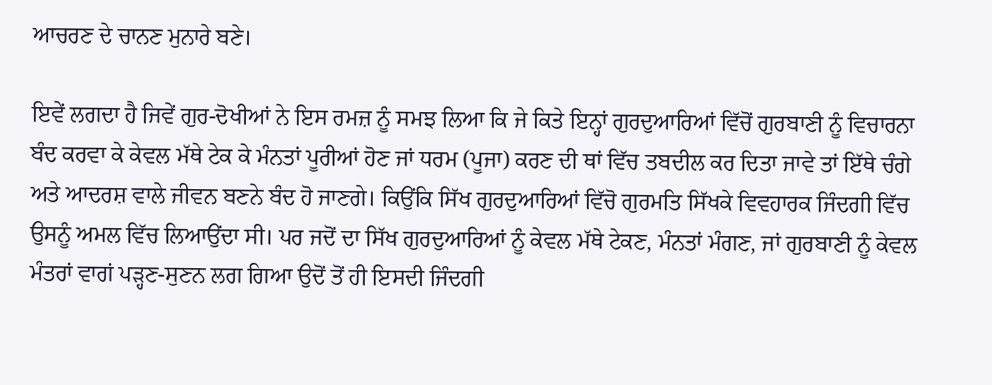ਆਚਰਣ ਦੇ ਚਾਨਣ ਮੁਨਾਰੇ ਬਣੇ।

ਇਵੇਂ ਲਗਦਾ ਹੈ ਜਿਵੇਂ ਗੁਰ-ਦੋਖੀਆਂ ਨੇ ਇਸ ਰਮਜ਼ ਨੂੰ ਸਮਝ ਲਿਆ ਕਿ ਜੇ ਕਿਤੇ ਇਨ੍ਹਾਂ ਗੁਰਦੁਆਰਿਆਂ ਵਿੱਚੋਂ ਗੁਰਬਾਣੀ ਨੂੰ ਵਿਚਾਰਨਾ ਬੰਦ ਕਰਵਾ ਕੇ ਕੇਵਲ ਮੱਥੇ ਟੇਕ ਕੇ ਮੰਨਤਾਂ ਪੂਰੀਆਂ ਹੋਣ ਜਾਂ ਧਰਮ (ਪੂਜਾ) ਕਰਣ ਦੀ ਥਾਂ ਵਿੱਚ ਤਬਦੀਲ ਕਰ ਦਿਤਾ ਜਾਵੇ ਤਾਂ ਇੱਥੇ ਚੰਗੇ ਅਤੇ ਆਦਰਸ਼ ਵਾਲੇ ਜੀਵਨ ਬਣਨੇ ਬੰਦ ਹੋ ਜਾਣਗੇ। ਕਿਉਂਕਿ ਸਿੱਖ ਗੁਰਦੁਆਰਿਆਂ ਵਿੱਚੋ ਗੁਰਮਤਿ ਸਿੱਖਕੇ ਵਿਵਹਾਰਕ ਜਿੰਦਗੀ ਵਿੱਚ ਉਸਨੂੰ ਅਮਲ ਵਿੱਚ ਲਿਆਉਂਦਾ ਸੀ। ਪਰ ਜਦੋਂ ਦਾ ਸਿੱਖ ਗੁਰਦੁਆਰਿਆਂ ਨੂੰ ਕੇਵਲ ਮੱਥੇ ਟੇਕਣ, ਮੰਨਤਾਂ ਮੰਗਣ, ਜਾਂ ਗੁਰਬਾਣੀ ਨੂੰ ਕੇਵਲ ਮੰਤਰਾਂ ਵਾਗਂ ਪੜ੍ਹਣ-ਸੁਣਨ ਲਗ ਗਿਆ ਉਦੋਂ ਤੋਂ ਹੀ ਇਸਦੀ ਜਿੰਦਗੀ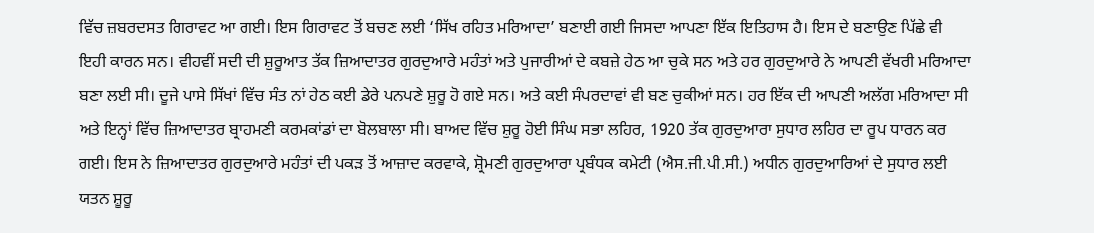ਵਿੱਚ ਜ਼ਬਰਦਸਤ ਗਿਰਾਵਟ ਆ ਗਈ। ਇਸ ਗਿਰਾਵਟ ਤੋਂ ਬਚਣ ਲਈ ‘ਸਿੱਖ ਰਹਿਤ ਮਰਿਆਦਾ’ ਬਣਾਈ ਗਈ ਜਿਸਦਾ ਆਪਣਾ ਇੱਕ ਇਤਿਹਾਸ ਹੈ। ਇਸ ਦੇ ਬਣਾਉਣ ਪਿੱਛੇ ਵੀ ਇਹੀ ਕਾਰਨ ਸਨ। ਵੀਹਵੀਂ ਸਦੀ ਦੀ ਸ਼ੁਰੂਆਤ ਤੱਕ ਜ਼ਿਆਦਾਤਰ ਗੁਰਦੁਆਰੇ ਮਹੰਤਾਂ ਅਤੇ ਪੁਜਾਰੀਆਂ ਦੇ ਕਬਜ਼ੇ ਹੇਠ ਆ ਚੁਕੇ ਸਨ ਅਤੇ ਹਰ ਗੁਰਦੁਆਰੇ ਨੇ ਆਪਣੀ ਵੱਖਰੀ ਮਰਿਆਦਾ ਬਣਾ ਲਈ ਸੀ। ਦੂਜੇ ਪਾਸੇ ਸਿੱਖਾਂ ਵਿੱਚ ਸੰਤ ਨਾਂ ਹੇਠ ਕਈ ਡੇਰੇ ਪਨਪਣੇ ਸ਼ੁਰੂ ਹੋ ਗਏ ਸਨ। ਅਤੇ ਕਈ ਸੰਪਰਦਾਵਾਂ ਵੀ ਬਣ ਚੁਕੀਆਂ ਸਨ। ਹਰ ਇੱਕ ਦੀ ਆਪਣੀ ਅਲੱਗ ਮਰਿਆਦਾ ਸੀ ਅਤੇ ਇਨ੍ਹਾਂ ਵਿੱਚ ਜ਼ਿਆਦਾਤਰ ਬ੍ਰਾਹਮਣੀ ਕਰਮਕਾਂਡਾਂ ਦਾ ਬੋਲਬਾਲਾ ਸੀ। ਬਾਅਦ ਵਿੱਚ ਸ਼ੁਰੂ ਹੋਈ ਸਿੰਘ ਸਭਾ ਲਹਿਰ, 1920 ਤੱਕ ਗੁਰਦੁਆਰਾ ਸੁਧਾਰ ਲਹਿਰ ਦਾ ਰੂਪ ਧਾਰਨ ਕਰ ਗਈ। ਇਸ ਨੇ ਜ਼ਿਆਦਾਤਰ ਗੁਰਦੁਆਰੇ ਮਹੰਤਾਂ ਦੀ ਪਕੜ ਤੋਂ ਆਜ਼ਾਦ ਕਰਵਾਕੇ, ਸ਼੍ਰੋਮਣੀ ਗੁਰਦੁਆਰਾ ਪ੍ਰਬੰਧਕ ਕਮੇਟੀ (ਐਸ.ਜੀ.ਪੀ.ਸੀ.) ਅਧੀਨ ਗੁਰਦੁਆਰਿਆਂ ਦੇ ਸੁਧਾਰ ਲਈ ਯਤਨ ਸ਼ੂਰੂ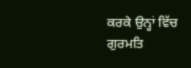ਕਰਕੇ ਉਨ੍ਹਾਂ ਵਿੱਚ ਗੁਰਮਤਿ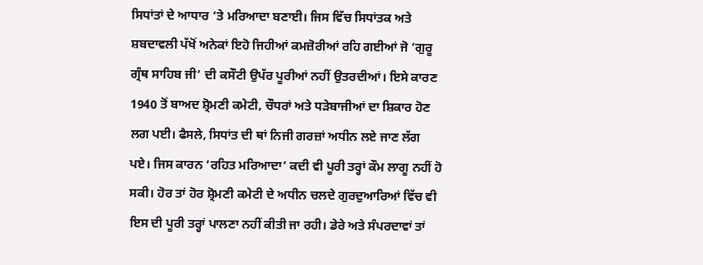ਸਿਧਾਂਤਾਂ ਦੇ ਆਧਾਰ ‘ਤੇ ਮਰਿਆਦਾ ਬਣਾਈ। ਜਿਸ ਵਿੱਚ ਸਿਧਾਂਤਕ ਅਤੇ ਸ਼ਬਦਾਵਲੀ ਪੱਖੋਂ ਅਨੇਕਾਂ ਇਹੋ ਜਿਹੀਆਂ ਕਮਜ਼ੋਰੀਆਂ ਰਹਿ ਗਈਆਂ ਜੋ ‘ਗੁਰੂ ਗ੍ਰੰਥ ਸਾਹਿਬ ਜੀ’ ਦੀ ਕਸੌਟੀ ਉਪੱਰ ਪੂਰੀਆਂ ਨਹੀਂ ਉਤਰਦੀਆਂ। ਇਸੇ ਕਾਰਣ 1940 ਤੋਂ ਬਾਅਦ ਸ਼੍ਰੋਮਣੀ ਕਮੇਟੀ, ਚੌਧਰਾਂ ਅਤੇ ਧੜੇਬਾਜੀਆਂ ਦਾ ਸ਼ਿਕਾਰ ਹੋਣ ਲਗ ਪਈ। ਫੈਸਲੇ, ਸਿਧਾਂਤ ਦੀ ਥਾਂ ਨਿਜੀ ਗਰਜ਼ਾਂ ਅਧੀਨ ਲਏ ਜਾਣ ਲੱਗ ਪਏ। ਜਿਸ ਕਾਰਨ ‘ਰਹਿਤ ਮਰਿਆਦਾ’ ਕਦੀ ਵੀ ਪੂਰੀ ਤਰ੍ਹਾਂ ਕੌਮ ਲਾਗੂ ਨਹੀਂ ਹੋ ਸਕੀ। ਹੋਰ ਤਾਂ ਹੋਰ ਸ਼੍ਰੋਮਣੀ ਕਮੇਟੀ ਦੇ ਅਧੀਨ ਚਲਦੇ ਗੁਰਦੁਆਰਿਆਂ ਵਿੱਚ ਵੀ ਇਸ ਦੀ ਪੂਰੀ ਤਰ੍ਹਾਂ ਪਾਲਣਾ ਨਹੀਂ ਕੀਤੀ ਜਾ ਰਹੀ। ਡੇਰੇ ਅਤੇ ਸੰਪਰਦਾਵਾਂ ਤਾਂ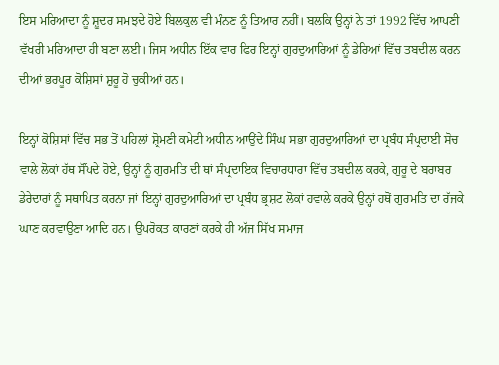ਇਸ ਮਰਿਆਦਾ ਨੂੰ ਸ਼ੂਦਰ ਸਮਝਦੇ ਹੋਏ ਬਿਲਕੁਲ ਵੀ ਮੰਨਣ ਨੂੰ ਤਿਆਰ ਨਹੀਂ। ਬਲਕਿ ਉਨ੍ਹਾਂ ਨੇ ਤਾਂ 1992 ਵਿੱਚ ਆਪਣੀ ਵੱਖਰੀ ਮਰਿਆਦਾ ਹੀ ਬਣਾ ਲਈ। ਜਿਸ ਅਧੀਨ ਇੱਕ ਵਾਰ ਫਿਰ ਇਨ੍ਹਾਂ ਗੁਰਦੁਆਰਿਆਂ ਨੂੰ ਡੇਰਿਆਂ ਵਿੱਚ ਤਬਦੀਲ ਕਰਨ ਦੀਆਂ ਭਰਪੂਰ ਕੋਸ਼ਿਸਾਂ ਸ਼ੁਰੂ ਹੋ ਚੁਕੀਆਂ ਹਨ।

ਇਨ੍ਹਾਂ ਕੋਸ਼ਿਸਾਂ ਵਿੱਚ ਸਭ ਤੋਂ ਪਹਿਲਾਂ ਸ਼੍ਰੋਮਣੀ ਕਮੇਟੀ ਅਧੀਨ ਆਉਂਦੇ ਸਿੰਘ ਸਭਾ ਗੁਰਦੁਆਰਿਆਂ ਦਾ ਪ੍ਰਬੰਧ ਸੰਪ੍ਰਦਾਈ ਸੋਚ ਵਾਲੇ ਲੋਕਾਂ ਹੱਥ ਸੌਂਪਦੇ ਹੋਏ, ਉਨ੍ਹਾਂ ਨੂੰ ਗੁਰਮਤਿ ਦੀ ਥਾਂ ਸੰਪ੍ਰਦਾਇਕ ਵਿਚਾਰਧਾਰਾ ਵਿੱਚ ਤਬਦੀਲ ਕਰਕੇ, ਗੁਰੂ ਦੇ ਬਰਾਬਰ ਡੇਰੇਦਾਰਾਂ ਨੂੰ ਸਥਾਪਿਤ ਕਰਨਾ ਜਾਂ ਇਨ੍ਹਾਂ ਗੁਰਦੁਆਰਿਆਂ ਦਾ ਪ੍ਰਬੰਧ ਭ੍ਰਸ਼ਟ ਲੋਕਾਂ ਹਵਾਲੇ ਕਰਕੇ ਉਨ੍ਹਾਂ ਹਥੋਂ ਗੁਰਮਤਿ ਦਾ ਰੱਜਕੇ ਘਾਣ ਕਰਵਾਉਣਾ ਆਦਿ ਹਨ। ਉਪਰੋਕਤ ਕਾਰਣਾਂ ਕਰਕੇ ਹੀ ਅੱਜ ਸਿੱਖ ਸਮਾਜ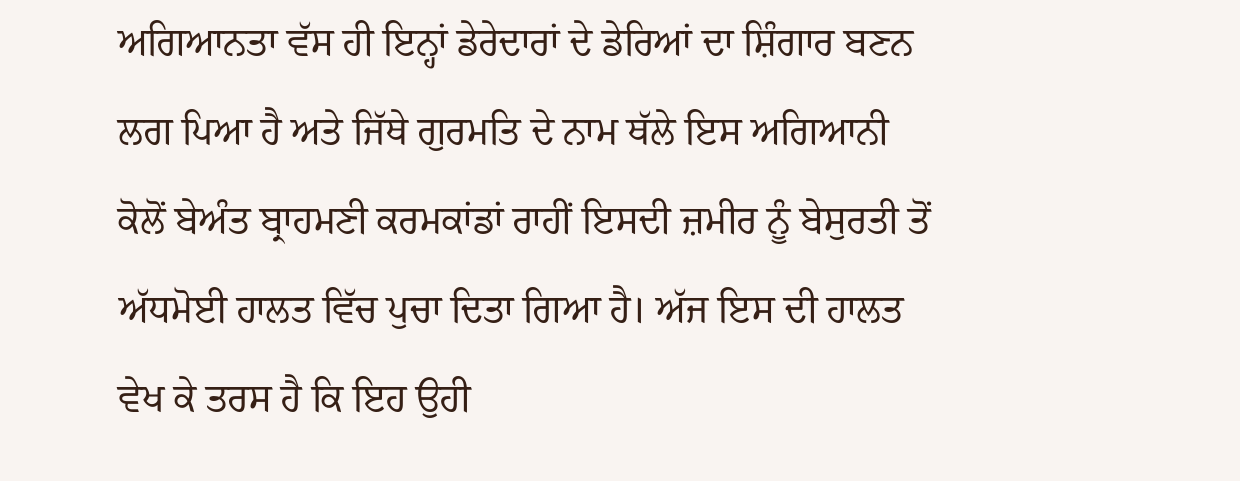ਅਗਿਆਨਤਾ ਵੱਸ ਹੀ ਇਨ੍ਹਾਂ ਡੇਰੇਦਾਰਾਂ ਦੇ ਡੇਰਿਆਂ ਦਾ ਸ਼ਿੰਗਾਰ ਬਣਨ ਲਗ ਪਿਆ ਹੈ ਅਤੇ ਜਿੱਥੇ ਗੁਰਮਤਿ ਦੇ ਨਾਮ ਥੱਲੇ ਇਸ ਅਗਿਆਨੀ ਕੋਲੋਂ ਬੇਅੰਤ ਬ੍ਰਾਹਮਣੀ ਕਰਮਕਾਂਡਾਂ ਰਾਹੀਂ ਇਸਦੀ ਜ਼ਮੀਰ ਨੂੰ ਬੇਸੁਰਤੀ ਤੋਂ ਅੱਧਮੋਈ ਹਾਲਤ ਵਿੱਚ ਪੁਚਾ ਦਿਤਾ ਗਿਆ ਹੈ। ਅੱਜ ਇਸ ਦੀ ਹਾਲਤ ਵੇਖ ਕੇ ਤਰਸ ਹੈ ਕਿ ਇਹ ਉਹੀ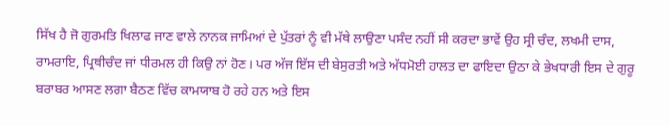ਸਿੱਖ ਹੈ ਜੋ ਗੁਰਮਤਿ ਖਿਲਾਫ ਜਾਣ ਵਾਲੇ ਨਾਨਕ ਜਾਮਿਆਂ ਦੇ ਪੁੱਤਰਾਂ ਨੂੰ ਵੀ ਮੱਥੇ ਲਾਉਣਾ ਪਸੰਦ ਨਹੀਂ ਸੀ ਕਰਦਾ ਭਾਵੇਂ ਉਹ ਸ੍ਰੀ ਚੰਦ, ਲਖਮੀ ਦਾਸ, ਰਾਮਰਾਇ, ਪ੍ਰਿਥੀਚੰਦ ਜਾਂ ਧੀਰਮਲ ਹੀ ਕਿਉ ਨਾਂ ਹੋਣ। ਪਰ ਅੱਜ ਇੱਸ ਦੀ ਬੇਸੁਰਤੀ ਅਤੇ ਅੱਧਮੋਈ ਹਾਲਤ ਦਾ ਫਾਇਦਾ ਉਠਾ ਕੇ ਭੇਖਧਾਰੀ ਇਸ ਦੇ ਗੁਰੂ ਬਰਾਬਰ ਆਸਣ ਲਗਾ ਬੈਠਣ ਵਿੱਚ ਕਾਮਯਾਬ ਹੋ ਰਹੇ ਹਨ ਅਤੇ ਇਸ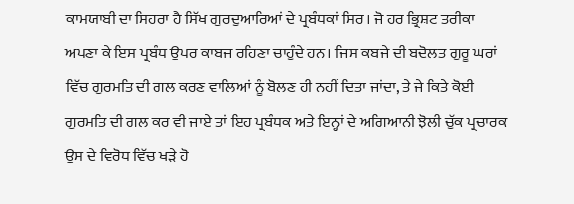ਕਾਮਯਾਬੀ ਦਾ ਸਿਹਰਾ ਹੈ ਸਿੱਖ ਗੁਰਦੁਆਰਿਆਂ ਦੇ ਪ੍ਰਬੰਧਕਾਂ ਸਿਰ। ਜੋ ਹਰ ਭ੍ਰਿਸ਼ਟ ਤਰੀਕਾ ਅਪਣਾ ਕੇ ਇਸ ਪ੍ਰਬੰਧ ਉਪਰ ਕਾਬਜ ਰਹਿਣਾ ਚਾਹੁੰਦੇ ਹਨ। ਜਿਸ ਕਬਜੇ ਦੀ ਬਦੋਲਤ ਗੁਰੂ ਘਰਾਂ ਵਿੱਚ ਗੁਰਮਤਿ ਦੀ ਗਲ ਕਰਣ ਵਾਲਿਆਂ ਨੂੰ ਬੋਲਣ ਹੀ ਨਹੀਂ ਦਿਤਾ ਜਾਂਦਾ, ਤੇ ਜੇ ਕਿਤੇ ਕੋਈ ਗੁਰਮਤਿ ਦੀ ਗਲ ਕਰ ਵੀ ਜਾਏ ਤਾਂ ਇਹ ਪ੍ਰਬੰਧਕ ਅਤੇ ਇਨ੍ਹਾਂ ਦੇ ਅਗਿਆਨੀ ਝੋਲੀ ਚੁੱਕ ਪ੍ਰਚਾਰਕ ਉਸ ਦੇ ਵਿਰੋਧ ਵਿੱਚ ਖੜੇ ਹੋ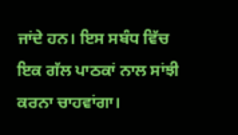ਜਾਂਦੇ ਹਨ। ਇਸ ਸਬੰਧ ਵਿੱਚ ਇਕ ਗੱਲ ਪਾਠਕਾਂ ਨਾਲ ਸਾਂਝੀ ਕਰਨਾ ਚਾਹਵਾਂਗਾ।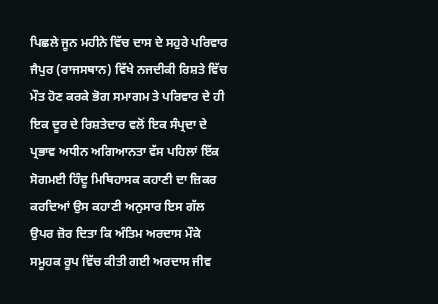ਪਿਛਲੇ ਜੂਨ ਮਹੀਨੇ ਵਿੱਚ ਦਾਸ ਦੇ ਸਹੁਰੇ ਪਰਿਵਾਰ ਜੈਪੁਰ (ਰਾਜਸਥਾਨ) ਵਿੱਖੇ ਨਜਦੀਕੀ ਰਿਸ਼ਤੇ ਵਿੱਚ ਮੌਤ ਹੋਣ ਕਰਕੇ ਭੋਗ ਸਮਾਗਮ ਤੇ ਪਰਿਵਾਰ ਦੇ ਹੀ ਇਕ ਦੂਰ ਦੇ ਰਿਸ਼ਤੇਦਾਰ ਵਲੋਂ ਇਕ ਸੰਪ੍ਰਦਾ ਦੇ ਪ੍ਰਭਾਵ ਅਧੀਨ ਅਗਿਆਨਤਾ ਵੱਸ ਪਹਿਲਾਂ ਇੱਕ ਸੋਗਮਈ ਹਿੰਦੂ ਮਿਥਿਹਾਸਕ ਕਹਾਣੀ ਦਾ ਜ਼ਿਕਰ ਕਰਦਿਆਂ ਉਸ ਕਹਾਣੀ ਅਨੁਸਾਰ ਇਸ ਗੱਲ ਉਪਰ ਜ਼ੋਰ ਦਿਤਾ ਕਿ ਅੰਤਿਮ ਅਰਦਾਸ ਮੌਕੇ ਸਮੂਹਕ ਰੂਪ ਵਿੱਚ ਕੀਤੀ ਗਈ ਅਰਦਾਸ ਜੀਵ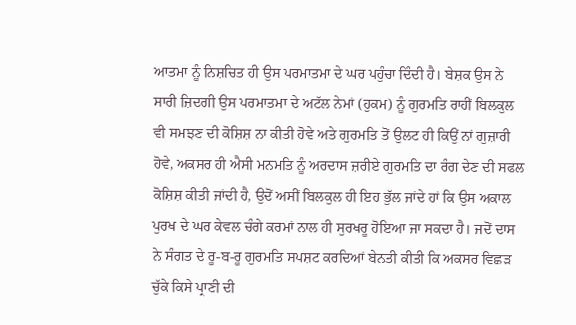ਆਤਮਾ ਨੂੰ ਨਿਸ਼ਚਿਤ ਹੀ ਉਸ ਪਰਮਾਤਮਾ ਦੇ ਘਰ ਪਹੁੰਚਾ ਦਿੰਦੀ ਹੈ। ਬੇਸ਼ਕ ਉਸ ਨੇ ਸਾਰੀ ਜ਼ਿਦਗੀ ਉਸ ਪਰਮਾਤਮਾ ਦੇ ਅਟੱਲ ਨੇਮਾਂ (ਹੁਕਮ) ਨੂੰ ਗੁਰਮਤਿ ਰਾਹੀਂ ਬਿਲਕੁਲ ਵੀ ਸਮਝਣ ਦੀ ਕੋਸ਼ਿਸ਼ ਨਾ ਕੀਤੀ ਹੋਵੇ ਅਤੇ ਗੁਰਮਤਿ ਤੋਂ ਉਲਟ ਹੀ ਕਿਉਂ ਨਾਂ ਗੁਜ਼ਾਰੀ ਹੋਵੇ, ਅਕਸਰ ਹੀ ਐਸੀ ਮਨਮਤਿ ਨੂੰ ਅਰਦਾਸ ਜ਼ਰੀਏ ਗੁਰਮਤਿ ਦਾ ਰੰਗ ਦੇਣ ਦੀ ਸਫਲ ਕੋਸ਼ਿਸ਼ ਕੀਤੀ ਜਾਂਦੀ ਹੈ, ਉਦੋਂ ਅਸੀਂ ਬਿਲਕੁਲ ਹੀ ਇਹ ਭੁੱਲ ਜਾਂਦੇ ਹਾਂ ਕਿ ਉਸ ਅਕਾਲ ਪੁਰਖ ਦੇ ਘਰ ਕੇਵਲ ਚੰਗੇ ਕਰਮਾਂ ਨਾਲ ਹੀ ਸੁਰਖਰੂ ਹੋਇਆ ਜਾ ਸਕਦਾ ਹੈ। ਜਦੋਂ ਦਾਸ ਨੇ ਸੰਗਤ ਦੇ ਰੂ-ਬ-ਰੂ ਗੁਰਮਤਿ ਸਪਸ਼ਟ ਕਰਦਿਆਂ ਬੇਨਤੀ ਕੀਤੀ ਕਿ ਅਕਸਰ ਵਿਛੜ ਚੁੱਕੇ ਕਿਸੇ ਪ੍ਰਾਣੀ ਦੀ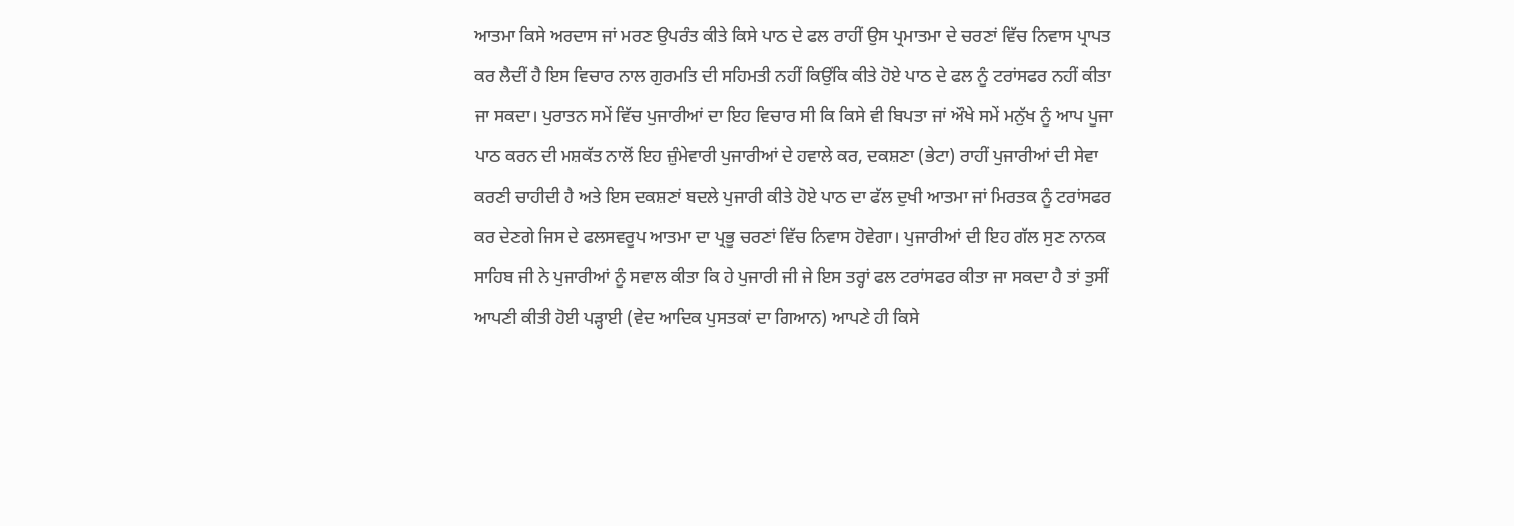ਆਤਮਾ ਕਿਸੇ ਅਰਦਾਸ ਜਾਂ ਮਰਣ ਉਪਰੰਤ ਕੀਤੇ ਕਿਸੇ ਪਾਠ ਦੇ ਫਲ ਰਾਹੀਂ ਉਸ ਪ੍ਰਮਾਤਮਾ ਦੇ ਚਰਣਾਂ ਵਿੱਚ ਨਿਵਾਸ ਪ੍ਰਾਪਤ ਕਰ ਲੈਦੀਂ ਹੈ ਇਸ ਵਿਚਾਰ ਨਾਲ ਗੁਰਮਤਿ ਦੀ ਸਹਿਮਤੀ ਨਹੀਂ ਕਿਉਂਕਿ ਕੀਤੇ ਹੋਏ ਪਾਠ ਦੇ ਫਲ ਨੂੰ ਟਰਾਂਸਫਰ ਨਹੀਂ ਕੀਤਾ ਜਾ ਸਕਦਾ। ਪੁਰਾਤਨ ਸਮੇਂ ਵਿੱਚ ਪੁਜਾਰੀਆਂ ਦਾ ਇਹ ਵਿਚਾਰ ਸੀ ਕਿ ਕਿਸੇ ਵੀ ਬਿਪਤਾ ਜਾਂ ਔਖੇ ਸਮੇਂ ਮਨੁੱਖ ਨੂੰ ਆਪ ਪੂਜਾ ਪਾਠ ਕਰਨ ਦੀ ਮਸ਼ਕੱਤ ਨਾਲੋਂ ਇਹ ਜ਼ੁੰਮੇਵਾਰੀ ਪੁਜਾਰੀਆਂ ਦੇ ਹਵਾਲੇ ਕਰ, ਦਕਸ਼ਣਾ (ਭੇਟਾ) ਰਾਹੀਂ ਪੁਜਾਰੀਆਂ ਦੀ ਸੇਵਾ ਕਰਣੀ ਚਾਹੀਦੀ ਹੈ ਅਤੇ ਇਸ ਦਕਸ਼ਣਾਂ ਬਦਲੇ ਪੁਜਾਰੀ ਕੀਤੇ ਹੋਏ ਪਾਠ ਦਾ ਫੱਲ ਦੁਖੀ ਆਤਮਾ ਜਾਂ ਮਿਰਤਕ ਨੂੰ ਟਰਾਂਸਫਰ ਕਰ ਦੇਣਗੇ ਜਿਸ ਦੇ ਫਲਸਵਰੂਪ ਆਤਮਾ ਦਾ ਪ੍ਰਭੂ ਚਰਣਾਂ ਵਿੱਚ ਨਿਵਾਸ ਹੋਵੇਗਾ। ਪੁਜਾਰੀਆਂ ਦੀ ਇਹ ਗੱਲ ਸੁਣ ਨਾਨਕ ਸਾਹਿਬ ਜੀ ਨੇ ਪੁਜਾਰੀਆਂ ਨੂੰ ਸਵਾਲ ਕੀਤਾ ਕਿ ਹੇ ਪੁਜਾਰੀ ਜੀ ਜੇ ਇਸ ਤਰ੍ਹਾਂ ਫਲ ਟਰਾਂਸਫਰ ਕੀਤਾ ਜਾ ਸਕਦਾ ਹੈ ਤਾਂ ਤੁਸੀਂ ਆਪਣੀ ਕੀਤੀ ਹੋਈ ਪੜ੍ਹਾਈ (ਵੇਦ ਆਦਿਕ ਪੁਸਤਕਾਂ ਦਾ ਗਿਆਨ) ਆਪਣੇ ਹੀ ਕਿਸੇ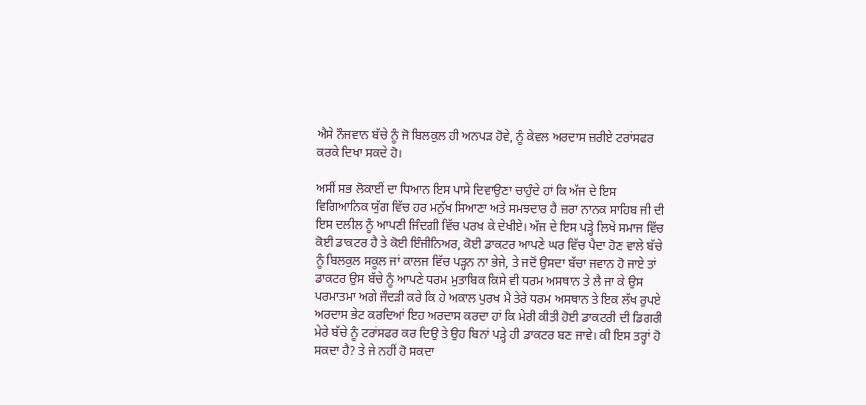ਐਸੇ ਨੌਜਵਾਨ ਬੱਚੇ ਨੂੰ ਜੋ ਬਿਲਕੁਲ ਹੀ ਅਨਪੜ ਹੋਵੇ, ਨੂੰ ਕੇਵਲ ਅਰਦਾਸ ਜ਼ਰੀਏ ਟਰਾਂਸਫਰ ਕਰਕੇ ਦਿਖਾ ਸਕਦੇ ਹੋ।

ਅਸੀਂ ਸਭ ਲੋਕਾਈਂ ਦਾ ਧਿਆਨ ਇਸ ਪਾਸੇ ਦਿਵਾਉਣਾ ਚਾਹੁੰਦੇ ਹਾਂ ਕਿ ਅੱਜ ਦੇ ਇਸ ਵਿਗਿਆਨਿਕ ਯੁੱਗ ਵਿੱਚ ਹਰ ਮਨੁੱਖ ਸਿਆਣਾ ਅਤੇ ਸਮਝਦਾਰ ਹੈ ਜ਼ਰਾ ਨਾਨਕ ਸਾਹਿਬ ਜੀ ਦੀ ਇਸ ਦਲੀਲ ਨੂੰ ਆਪਣੀ ਜਿੰਦਗੀ ਵਿੱਚ ਪਰਖ ਕੇ ਦੇਖੀਏ। ਅੱਜ ਦੇ ਇਸ ਪੜ੍ਹੇ ਲਿਖੇ ਸਮਾਜ ਵਿੱਚ ਕੋਈ ਡਾਕਟਰ ਹੈ ਤੇ ਕੋਈ ਇੰਜੀਨਿਅਰ, ਕੋਈ ਡਾਕਟਰ ਆਪਣੇ ਘਰ ਵਿੱਚ ਪੈਦਾ ਹੋਣ ਵਾਲੇ ਬੱਚੇ ਨੂੰ ਬਿਲਕੁਲ ਸਕੂਲ ਜਾਂ ਕਾਲਜ ਵਿੱਚ ਪੜ੍ਹਨ ਨਾ ਭੇਜੇ, ਤੇ ਜਦੋਂ ਉਸਦਾ ਬੱਚਾ ਜਵਾਨ ਹੋ ਜਾਏ ਤਾਂ ਡਾਕਟਰ ਉਸ ਬੱਚੇ ਨੂੰ ਆਪਣੇ ਧਰਮ ਮੁਤਾਬਿਕ ਕਿਸੇ ਵੀ ਧਰਮ ਅਸਥਾਨ ਤੇ ਲੈ ਜਾ ਕੇ ਉਸ ਪਰਮਾਤਮਾ ਅਗੇ ਜੌਦੜੀ ਕਰੇ ਕਿ ਹੇ ਅਕਾਲ ਪੁਰਖ ਮੈ ਤੇਰੇ ਧਰਮ ਅਸਥਾਨ ਤੇ ਇਕ ਲੱਖ ਰੁਪਏ ਅਰਦਾਸ ਭੇਟ ਕਰਦਿਆਂ ਇਹ ਅਰਦਾਸ ਕਰਦਾ ਹਾਂ ਕਿ ਮੇਰੀ ਕੀਤੀ ਹੋਈ ਡਾਕਟਰੀ ਦੀ ਡਿਗਰੀ ਮੇਰੇ ਬੱਚੇ ਨੂੰ ਟਰਾਂਸਫਰ ਕਰ ਦਿਉ ਤੇ ਉਹ ਬਿਨਾਂ ਪੜ੍ਹੇ ਹੀ ਡਾਕਟਰ ਬਣ ਜਾਵੇ। ਕੀ ਇਸ ਤਰ੍ਹਾਂ ਹੋ ਸਕਦਾ ਹੈ? ਤੇ ਜੇ ਨਹੀਂ ਹੋ ਸਕਦਾ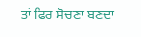ਤਾਂ ਫਿਰ ਸੋਚਣਾ ਬਣਦਾ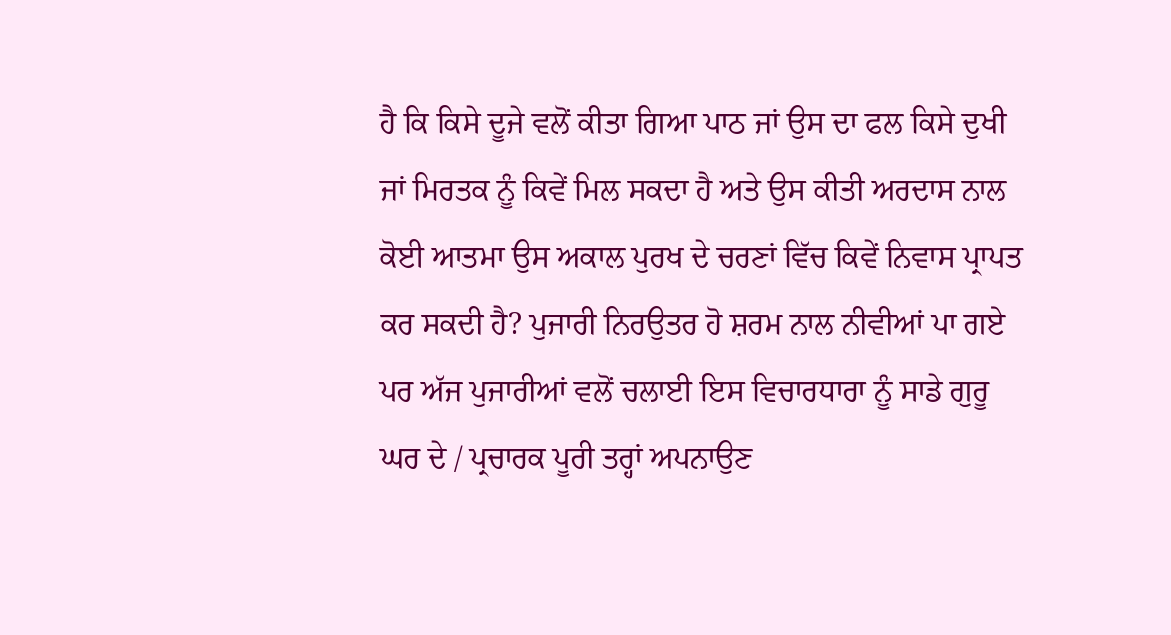ਹੈ ਕਿ ਕਿਸੇ ਦੂਜੇ ਵਲੋਂ ਕੀਤਾ ਗਿਆ ਪਾਠ ਜਾਂ ਉਸ ਦਾ ਫਲ ਕਿਸੇ ਦੁਖੀ ਜਾਂ ਮਿਰਤਕ ਨੂੰ ਕਿਵੇਂ ਮਿਲ ਸਕਦਾ ਹੈ ਅਤੇ ਉਸ ਕੀਤੀ ਅਰਦਾਸ ਨਾਲ ਕੋਈ ਆਤਮਾ ਉਸ ਅਕਾਲ ਪੁਰਖ ਦੇ ਚਰਣਾਂ ਵਿੱਚ ਕਿਵੇਂ ਨਿਵਾਸ ਪ੍ਰਾਪਤ ਕਰ ਸਕਦੀ ਹੈ? ਪੁਜਾਰੀ ਨਿਰਉਤਰ ਹੋ ਸ਼ਰਮ ਨਾਲ ਨੀਵੀਆਂ ਪਾ ਗਏ ਪਰ ਅੱਜ ਪੁਜਾਰੀਆਂ ਵਲੋਂ ਚਲਾਈ ਇਸ ਵਿਚਾਰਧਾਰਾ ਨੂੰ ਸਾਡੇ ਗੁਰੂ ਘਰ ਦੇ / ਪ੍ਰਚਾਰਕ ਪੂਰੀ ਤਰ੍ਹਾਂ ਅਪਨਾਉਣ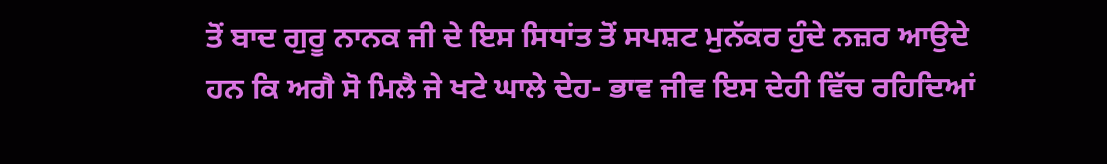ਤੋਂ ਬਾਦ ਗੁਰੂ ਨਾਨਕ ਜੀ ਦੇ ਇਸ ਸਿਧਾਂਤ ਤੋਂ ਸਪਸ਼ਟ ਮੁਨੱਕਰ ਹੁੰਦੇ ਨਜ਼ਰ ਆਉਦੇ ਹਨ ਕਿ ਅਗੈ ਸੋ ਮਿਲੈ ਜੇ ਖਟੇ ਘਾਲੇ ਦੇਹ- ਭਾਵ ਜੀਵ ਇਸ ਦੇਹੀ ਵਿੱਚ ਰਹਿਦਿਆਂ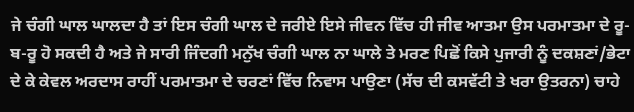ਜੇ ਚੰਗੀ ਘਾਲ ਘਾਲਦਾ ਹੈ ਤਾਂ ਇਸ ਚੰਗੀ ਘਾਲ ਦੇ ਜਰੀਏ ਇਸੇ ਜੀਵਨ ਵਿੱਚ ਹੀ ਜੀਵ ਆਤਮਾ ਉਸ ਪਰਮਾਤਮਾ ਦੇ ਰੂ-ਬ-ਰੂ ਹੋ ਸਕਦੀ ਹੈ ਅਤੇ ਜੇ ਸਾਰੀ ਜਿੰਦਗੀ ਮਨੁੱਖ ਚੰਗੀ ਘਾਲ ਨਾ ਘਾਲੇ ਤੇ ਮਰਣ ਪਿਛੋਂ ਕਿਸੇ ਪੁਜਾਰੀ ਨੂੰ ਦਕਸ਼ਣਾਂ/ਭੇਟਾ ਦੇ ਕੇ ਕੇਵਲ ਅਰਦਾਸ ਰਾਹੀਂ ਪਰਮਾਤਮਾ ਦੇ ਚਰਣਾਂ ਵਿੱਚ ਨਿਵਾਸ ਪਾਉਣਾ (ਸੱਚ ਦੀ ਕਸਵੱਟੀ ਤੇ ਖਰਾ ਉਤਰਨਾ) ਚਾਹੇ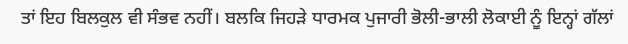ਤਾਂ ਇਹ ਬਿਲਕੁਲ ਵੀ ਸੰਭਵ ਨਹੀਂ। ਬਲਕਿ ਜਿਹੜੇ ਧਾਰਮਕ ਪੁਜਾਰੀ ਭੋਲੀ-ਭਾਲੀ ਲੋਕਾਈ ਨੂੰ ਇਨ੍ਹਾਂ ਗੱਲਾਂ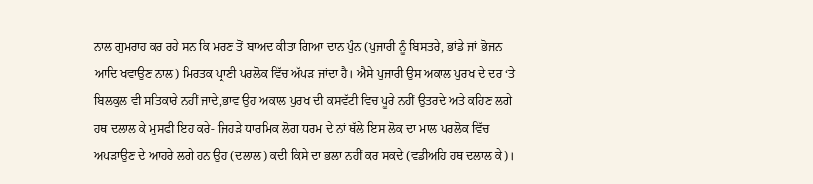ਨਾਲ ਗੁਮਰਾਹ ਕਰ ਰਹੇ ਸਨ ਕਿ ਮਰਣ ਤੋਂ ਬਾਅਦ ਕੀਤਾ ਗਿਆ ਦਾਨ ਪੁੰਨ (ਪੁਜਾਰੀ ਨੂੰ ਬਿਸਤਰੇ, ਭਾਂਡੇ ਜਾਂ ਭੋਜਨ ਆਦਿ ਖਵਾਉਣ ਨਾਲ) ਮਿਰਤਕ ਪ੍ਰਾਣੀ ਪਰਲੋਕ ਵਿੱਚ ਅੱਪੜ ਜਾਂਦਾ ਹੈ। ਐਸੇ ਪੁਜਾਰੀ ਉਸ ਅਕਾਲ ਪੁਰਖ ਦੇ ਦਰ ‘ਤੇ ਬਿਲਕੁਲ ਵੀ ਸਤਿਕਾਰੇ ਨਹੀਂ ਜਾਦੇ,ਭਾਵ ਉਹ ਅਕਾਲ ਪੁਰਖ ਦੀ ਕਸਵੱਟੀ ਵਿਚ ਪੂਰੇ ਨਹੀਂ ਉਤਰਦੇ ਅਤੇ ਕਹਿਣ ਲਗੇ ਹਥ ਦਲਾਲ ਕੇ ਮੁਸਫੀ ਇਹ ਕਰੇ- ਜਿਹੜੇ ਧਾਰਮਿਕ ਲੋਗ ਧਰਮ ਦੇ ਨਾਂ ਥੱਲੇ ਇਸ ਲੋਕ ਦਾ ਮਾਲ ਪਰਲੋਕ ਵਿੱਚ ਅਪੜਾਉਣ ਦੇ ਆਹਰੇ ਲਗੇ ਹਨ ਉਹ (ਦਲਾਲ) ਕਦੀ ਕਿਸੇ ਦਾ ਭਲਾ ਨਹੀਂ ਕਰ ਸਕਦੇ (ਵਡੀਅਹਿ ਹਥ ਦਲਾਲ ਕੇ)।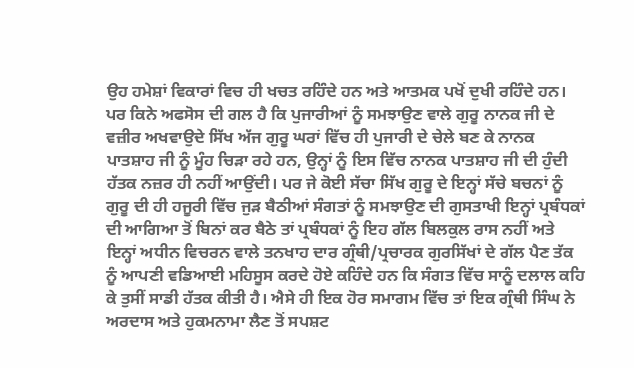ਉਹ ਹਮੇਸ਼ਾਂ ਵਿਕਾਰਾਂ ਵਿਚ ਹੀ ਖਚਤ ਰਹਿੰਦੇ ਹਨ ਅਤੇ ਆਤਮਕ ਪਖੋਂ ਦੁਖੀ ਰਹਿੰਦੇ ਹਨ। ਪਰ ਕਿਨੇ ਅਫਸੋਸ ਦੀ ਗਲ ਹੈ ਕਿ ਪੁਜਾਰੀਆਂ ਨੂੰ ਸਮਝਾਉਣ ਵਾਲੇ ਗੁਰੂ ਨਾਨਕ ਜੀ ਦੇ ਵਜ਼ੀਰ ਅਖਵਾਉਦੇ ਸਿੱਖ ਅੱਜ ਗੁਰੂ ਘਰਾਂ ਵਿੱਚ ਹੀ ਪੁਜਾਰੀ ਦੇ ਚੇਲੇ ਬਣ ਕੇ ਨਾਨਕ ਪਾਤਸ਼ਾਹ ਜੀ ਨੂੰ ਮੂੰਹ ਚਿੜਾ ਰਹੇ ਹਨ, ਉਨ੍ਹਾਂ ਨੂੰ ਇਸ ਵਿੱਚ ਨਾਨਕ ਪਾਤਸ਼ਾਹ ਜੀ ਦੀ ਹੁੰਦੀ ਹੱਤਕ ਨਜ਼ਰ ਹੀ ਨਹੀਂ ਆਉਂਦੀ। ਪਰ ਜੇ ਕੋਈ ਸੱਚਾ ਸਿੱਖ ਗੁਰੂ ਦੇ ਇਨ੍ਹਾਂ ਸੱਚੇ ਬਚਨਾਂ ਨੂੰ ਗੁਰੂ ਦੀ ਹੀ ਹਜੂਰੀ ਵਿੱਚ ਜੁੜ ਬੈਠੀਆਂ ਸੰਗਤਾਂ ਨੂੰ ਸਮਝਾਉਣ ਦੀ ਗੁਸਤਾਖੀ ਇਨ੍ਹਾਂ ਪ੍ਰਬੰਧਕਾਂ ਦੀ ਆਗਿਆ ਤੋਂ ਬਿਨਾਂ ਕਰ ਬੈਠੇ ਤਾਂ ਪ੍ਰਬੰਧਕਾਂ ਨੂੰ ਇਹ ਗੱਲ ਬਿਲਕੁਲ ਰਾਸ ਨਹੀਂ ਅਤੇ ਇਨ੍ਹਾਂ ਅਧੀਨ ਵਿਚਰਨ ਵਾਲੇ ਤਨਖਾਹ ਦਾਰ ਗ੍ਰੰਥੀ/ਪ੍ਰਚਾਰਕ ਗੁਰਸਿੱਖਾਂ ਦੇ ਗੱਲ ਪੈਣ ਤੱਕ ਨੂੰ ਆਪਣੀ ਵਡਿਆਈ ਮਹਿਸੂਸ ਕਰਦੇ ਹੋਏ ਕਹਿੰਦੇ ਹਨ ਕਿ ਸੰਗਤ ਵਿੱਚ ਸਾਨੂੰ ਦਲਾਲ ਕਹਿ ਕੇ ਤੁਸੀਂ ਸਾਡੀ ਹੱਤਕ ਕੀਤੀ ਹੈ। ਐਸੇ ਹੀ ਇਕ ਹੋਰ ਸਮਾਗਮ ਵਿੱਚ ਤਾਂ ਇਕ ਗ੍ਰੰਥੀ ਸਿੰਘ ਨੇ ਅਰਦਾਸ ਅਤੇ ਹੁਕਮਨਾਮਾ ਲੈਣ ਤੋਂ ਸਪਸ਼ਟ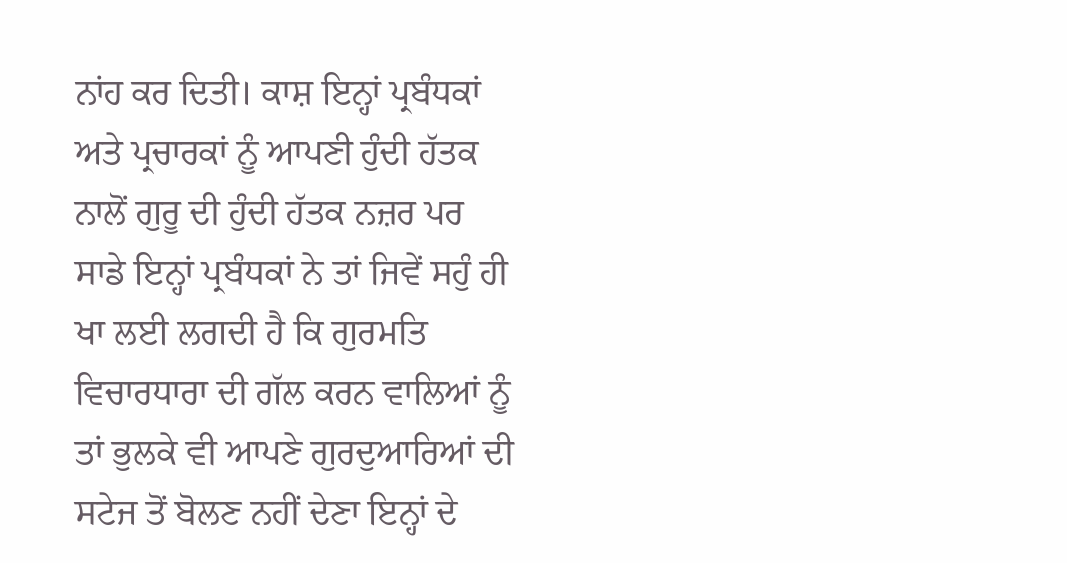ਨਾਂਹ ਕਰ ਦਿਤੀ। ਕਾਸ਼ ਇਨ੍ਹਾਂ ਪ੍ਰਬੰਧਕਾਂ ਅਤੇ ਪ੍ਰਚਾਰਕਾਂ ਨੂੰ ਆਪਣੀ ਹੁੰਦੀ ਹੱਤਕ ਨਾਲੋਂ ਗੁਰੂ ਦੀ ਹੁੰਦੀ ਹੱਤਕ ਨਜ਼ਰ ਪਰ ਸਾਡੇ ਇਨ੍ਹਾਂ ਪ੍ਰਬੰਧਕਾਂ ਨੇ ਤਾਂ ਜਿਵੇਂ ਸਹੁੰ ਹੀ ਖਾ ਲਈ ਲਗਦੀ ਹੈ ਕਿ ਗੁਰਮਤਿ ਵਿਚਾਰਧਾਰਾ ਦੀ ਗੱਲ ਕਰਨ ਵਾਲਿਆਂ ਨੂੰ ਤਾਂ ਭੁਲਕੇ ਵੀ ਆਪਣੇ ਗੁਰਦੁਆਰਿਆਂ ਦੀ ਸਟੇਜ ਤੋਂ ਬੋਲਣ ਨਹੀਂ ਦੇਣਾ ਇਨ੍ਹਾਂ ਦੇ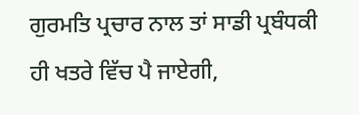ਗੁਰਮਤਿ ਪ੍ਰਚਾਰ ਨਾਲ ਤਾਂ ਸਾਡੀ ਪ੍ਰਬੰਧਕੀ ਹੀ ਖਤਰੇ ਵਿੱਚ ਪੈ ਜਾਏਗੀ,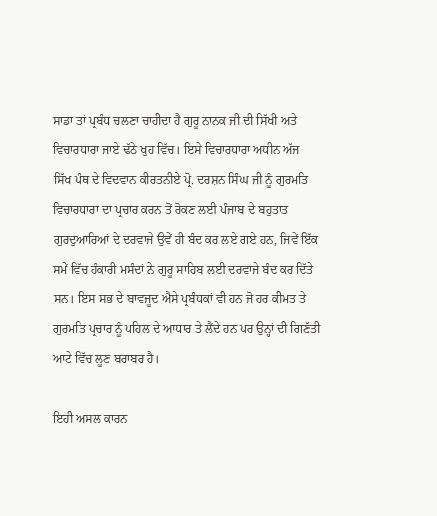ਸਾਡਾ ਤਾਂ ਪ੍ਰਬੰਧ ਚਲਣਾ ਚਾਹੀਦਾ ਹੈ ਗੁਰੂ ਨਾਨਕ ਜੀ ਦੀ ਸਿੱਖੀ ਅਤੇ ਵਿਚਾਰਧਾਰਾ ਜਾਏ ਢੱਠੇ ਖੁਹ ਵਿੱਚ। ਇਸੇ ਵਿਚਾਰਧਾਰਾ ਅਧੀਨ ਅੱਜ ਸਿੱਖ ਪੰਥ ਦੇ ਵਿਦਵਾਨ ਕੀਰਤਨੀਏ ਪ੍ਰੋ. ਦਰਸ਼ਨ ਸਿੰਘ ਜੀ ਨੂੰ ਗੁਰਮਤਿ ਵਿਚਾਰਧਾਰਾ ਦਾ ਪ੍ਰਚਾਰ ਕਰਨ ਤੋਂ ਰੋਕਣ ਲਈ ਪੰਜਾਬ ਦੇ ਬਹੁਤਾਤ ਗੁਰਦੁਆਰਿਆਂ ਦੇ ਦਰਵਾਜੇ ਉਵੇਂ ਹੀ ਬੰਦ ਕਰ ਲਏ ਗਏ ਹਨ, ਜਿਵੇਂ ਇੱਕ ਸਮੇਂ ਵਿੱਚ ਹੰਕਾਰੀ ਮਸੰਦਾਂ ਨੇ ਗੁਰੂ ਸਾਹਿਬ ਲਈ ਦਰਵਾਜੇ ਬੰਦ ਕਰ ਦਿੱਤੇ ਸਨ। ਇਸ ਸਭ ਦੇ ਬਾਵਜੂਦ ਐਸੇ ਪ੍ਰਬੰਧਕਾਂ ਵੀ ਹਨ ਜੋ ਹਰ ਕੀਮਤ ਤੇ ਗੁਰਮਤਿ ਪ੍ਰਚਾਰ ਨੂੰ ਪਹਿਲ ਦੇ ਆਧਾਰ ਤੇ ਲੈਂਦੇ ਹਨ ਪਰ ਉਨ੍ਹਾਂ ਦੀ ਗਿਣੱਤੀ ਆਟੇ ਵਿੱਚ ਲੂਣ ਬਰਾਬਰ ਹੈ।

ਇਹੀ ਅਸਲ ਕਾਰਨ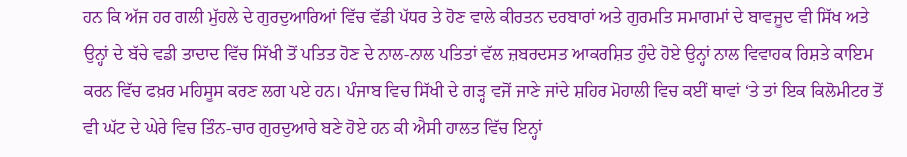ਹਨ ਕਿ ਅੱਜ ਹਰ ਗਲੀ ਮੁੱਹਲੇ ਦੇ ਗੁਰਦੁਆਰਿਆਂ ਵਿੱਚ ਵੱਡੀ ਪੱਧਰ ਤੇ ਹੋਣ ਵਾਲੇ ਕੀਰਤਨ ਦਰਬਾਰਾਂ ਅਤੇ ਗੁਰਮਤਿ ਸਮਾਗਮਾਂ ਦੇ ਬਾਵਜੂਦ ਵੀ ਸਿੱਖ ਅਤੇ ਉਨ੍ਹਾਂ ਦੇ ਬੱਚੇ ਵਡੀ ਤਾਦਾਦ ਵਿੱਚ ਸਿੱਖੀ ਤੋਂ ਪਤਿਤ ਹੋਣ ਦੇ ਨਾਲ-ਨਾਲ ਪਤਿਤਾਂ ਵੱਲ ਜ਼ਬਰਦਸਤ ਆਕਰਸ਼ਿਤ ਹੁੰਦੇ ਹੋਏ ਉਨ੍ਹਾਂ ਨਾਲ ਵਿਵਾਹਕ ਰਿਸ਼ਤੇ ਕਾਇਮ ਕਰਨ ਵਿੱਚ ਫਖ਼ਰ ਮਹਿਸੂਸ ਕਰਣ ਲਗ ਪਏ ਹਨ। ਪੰਜਾਬ ਵਿਚ ਸਿੱਖੀ ਦੇ ਗੜ੍ਹ ਵਜੋਂ ਜਾਣੇ ਜਾਂਦੇ ਸ਼ਹਿਰ ਮੋਹਾਲੀ ਵਿਚ ਕਈਂ ਥਾਵਾਂ ‘ਤੇ ਤਾਂ ਇਕ ਕਿਲੋਮੀਟਰ ਤੋਂ ਵੀ ਘੱਟ ਦੇ ਘੇਰੇ ਵਿਚ ਤਿੰਨ-ਚਾਰ ਗੁਰਦੁਆਰੇ ਬਣੇ ਹੋਏ ਹਨ ਕੀ ਐਸੀ ਹਾਲਤ ਵਿੱਚ ਇਨ੍ਹਾਂ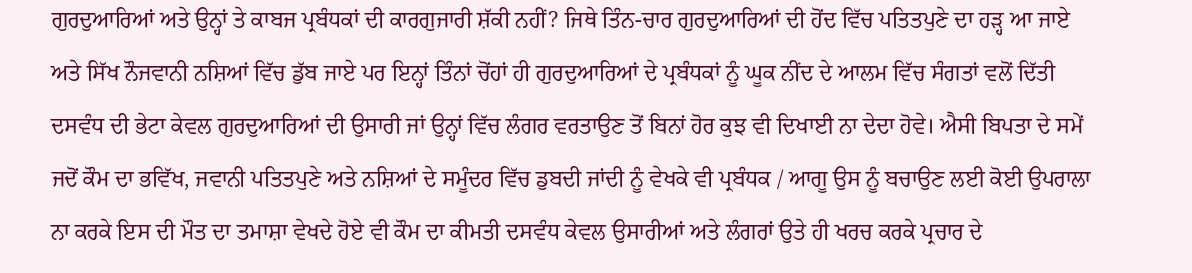ਗੁਰਦੁਆਰਿਆਂ ਅਤੇ ਉਨ੍ਹਾਂ ਤੇ ਕਾਬਜ ਪ੍ਰਬੰਧਕਾਂ ਦੀ ਕਾਰਗੁਜਾਰੀ ਸ਼ੱਕੀ ਨਹੀਂ? ਜਿਥੇ ਤਿੰਨ-ਚਾਰ ਗੁਰਦੁਆਰਿਆਂ ਦੀ ਹੋਂਦ ਵਿੱਚ ਪਤਿਤਪੁਣੇ ਦਾ ਹੜ੍ਹ ਆ ਜਾਏ ਅਤੇ ਸਿੱਖ ਨੌਜਵਾਨੀ ਨਸ਼ਿਆਂ ਵਿੱਚ ਡੁੱਬ ਜਾਏ ਪਰ ਇਨ੍ਹਾਂ ਤਿੰਨਾਂ ਚੋਂਹਾਂ ਹੀ ਗੁਰਦੁਆਰਿਆਂ ਦੇ ਪ੍ਰਬੰਧਕਾਂ ਨੂੰ ਘੂਕ ਨੀਂਦ ਦੇ ਆਲਮ ਵਿੱਚ ਸੰਗਤਾਂ ਵਲੋਂ ਦਿੱਤੀ ਦਸਵੰਧ ਦੀ ਭੇਟਾ ਕੇਵਲ ਗੁਰਦੁਆਰਿਆਂ ਦੀ ਉਸਾਰੀ ਜਾਂ ਉਨ੍ਹਾਂ ਵਿੱਚ ਲੰਗਰ ਵਰਤਾਉਣ ਤੋਂ ਬਿਨਾਂ ਹੋਰ ਕੁਝ ਵੀ ਦਿਖਾਈ ਨਾ ਦੇਦਾ ਹੋਵੇ। ਐਸੀ ਬਿਪਤਾ ਦੇ ਸਮੇਂ ਜਦੋਂ ਕੌਮ ਦਾ ਭਵਿੱਖ, ਜਵਾਨੀ ਪਤਿਤਪੁਣੇ ਅਤੇ ਨਸ਼ਿਆਂ ਦੇ ਸਮੂੰਦਰ ਵਿੱਚ ਡੁਬਦੀ ਜਾਂਦੀ ਨੂੰ ਵੇਖਕੇ ਵੀ ਪ੍ਰਬੰਧਕ / ਆਗੂ ਉਸ ਨੂੰ ਬਚਾਉਣ ਲਈ ਕੋਈ ਉਪਰਾਲਾ ਨਾ ਕਰਕੇ ਇਸ ਦੀ ਮੌਤ ਦਾ ਤਮਾਸ਼ਾ ਵੇਖਦੇ ਹੋਏ ਵੀ ਕੌਮ ਦਾ ਕੀਮਤੀ ਦਸਵੰਧ ਕੇਵਲ ਉਸਾਰੀਆਂ ਅਤੇ ਲੰਗਰਾਂ ਉਤੇ ਹੀ ਖਰਚ ਕਰਕੇ ਪ੍ਰਚਾਰ ਦੇ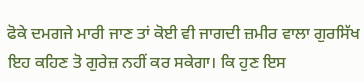ਫੋਕੇ ਦਮਗਜੇ ਮਾਰੀ ਜਾਣ ਤਾਂ ਕੋਈ ਵੀ ਜਾਗਦੀ ਜ਼ਮੀਰ ਵਾਲਾ ਗੁਰਸਿੱਖ ਇਹ ਕਹਿਣ ਤੋ ਗੁਰੇਜ਼ ਨਹੀਂ ਕਰ ਸਕੇਗਾ। ਕਿ ਹੁਣ ਇਸ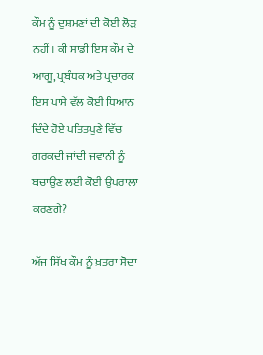ਕੌਮ ਨੂੰ ਦੁਸ਼ਮਣਾਂ ਦੀ ਕੋਈ ਲੋੜ ਨਹੀਂ। ਕੀ ਸਾਡੀ ਇਸ ਕੌਮ ਦੇ ਆਗੂ, ਪ੍ਰਬੰਧਕ ਅਤੇ ਪ੍ਰਚਾਰਕ ਇਸ ਪਾਸੇ ਵੱਲ ਕੋਈ ਧਿਆਨ ਦਿੰਦੇ ਹੋਏ ਪਤਿਤਪੁਣੇ ਵਿੱਚ ਗਰਕਦੀ ਜਾਂਦੀ ਜਵਾਨੀ ਨੂੰ ਬਚਾਉਣ ਲਈ ਕੋਈ ਉਪਰਾਲਾ ਕਰਣਗੇ?

ਅੱਜ ਸਿੱਖ ਕੌਮ ਨੂੰ ਖ਼ਤਰਾ ਸੋਦਾ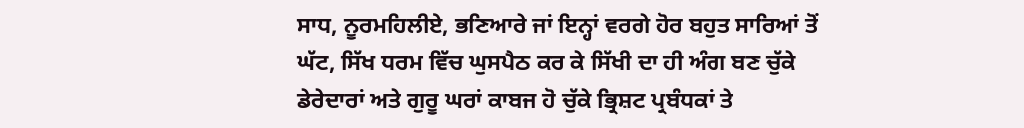ਸਾਧ, ਨੂਰਮਹਿਲੀਏ, ਭਣਿਆਰੇ ਜਾਂ ਇਨ੍ਹਾਂ ਵਰਗੇ ਹੋਰ ਬਹੁਤ ਸਾਰਿਆਂ ਤੋਂ ਘੱਟ, ਸਿੱਖ ਧਰਮ ਵਿੱਚ ਘੁਸਪੈਠ ਕਰ ਕੇ ਸਿੱਖੀ ਦਾ ਹੀ ਅੰਗ ਬਣ ਚੁੱਕੇ ਡੇਰੇਦਾਰਾਂ ਅਤੇ ਗੁਰੂ ਘਰਾਂ ਕਾਬਜ ਹੋ ਚੁੱਕੇ ਭ੍ਰਿਸ਼ਟ ਪ੍ਰਬੰਧਕਾਂ ਤੇ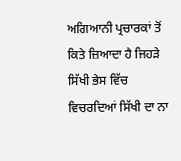ਅਗਿਆਨੀ ਪ੍ਰਚਾਰਕਾਂ ਤੋਂ ਕਿਤੇ ਜ਼ਿਆਦਾ ਹੈ ਜਿਹੜੇ ਸਿੱਖੀ ਭੇਸ ਵਿੱਚ ਵਿਚਰਦਿਆਂ ਸਿੱਖੀ ਦਾ ਨਾ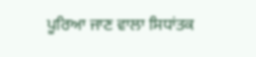ਪੂਰਿਆ ਜਾਣ ਵਾਲਾ ਸਿਧਾਂਤਕ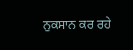ਨੁਕਸਾਨ ਕਰ ਰਹੇ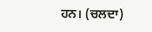ਹਨ। (ਚਲਦਾ)